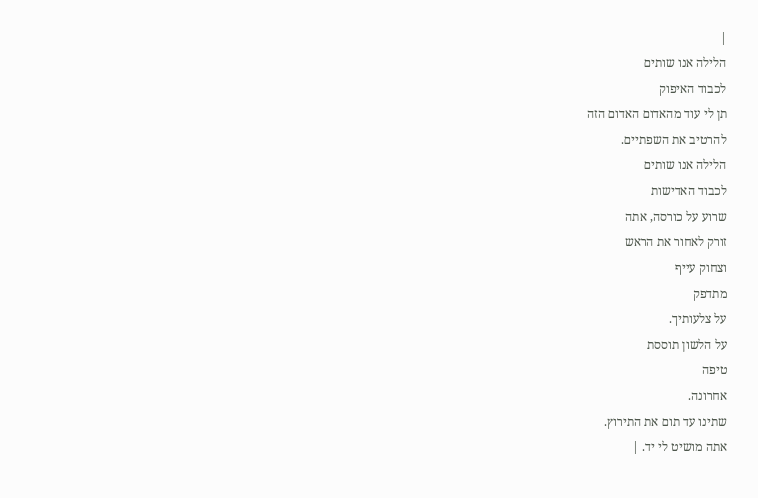|
הלילה אנו שותים
לכבוד האיפוק
תן לי עוד מהאדום האדום הזה
להרטיב את השפתיים.
הלילה אנו שותים
לכבוד האדישות
שרוע על כורסה, אתה
זורק לאחור את הראש
וצחוק עייף
מתדפק
על צלעותיך.
על הלשון תוססת
טיפה
אחרונה.
שתינו עד תום את התירוץ.
אתה מושיט לי יד. |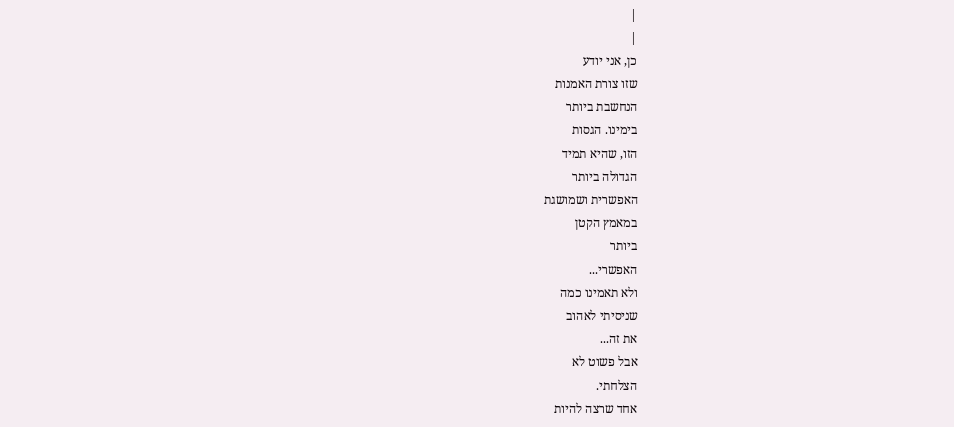|
|
כן, אני יודע
שזו צורת האמנות
הנחשבת ביותר
בימינו. הגסות
הזו, שהיא תמיד
הגדולה ביותר
האפשרית ושמושגת
במאמץ הקטן
ביותר
האפשרי...
ולא תאמינו כמה
שניסיתי לאהוב
את זה...
אבל פשוט לא
הצלחתי.
אחד שרצה להיות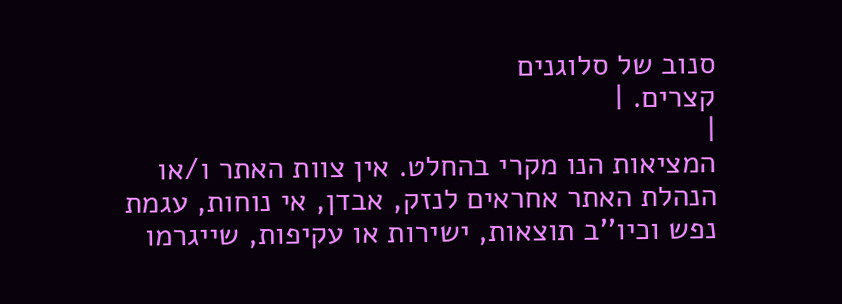סנוב של סלוגנים
קצרים. |
|
המציאות הנו מקרי בהחלט. אין צוות האתר ו/או
הנהלת האתר אחראים לנזק, אבדן, אי נוחות, עגמת
נפש וכיו''ב תוצאות, ישירות או עקיפות, שייגרמו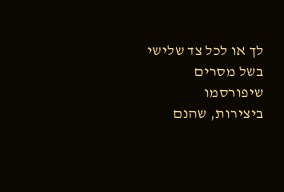לך או לכל צד שלישי בשל מסרים שיפורסמו
ביצירות, שהנם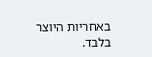באחריות היוצר בלבד.